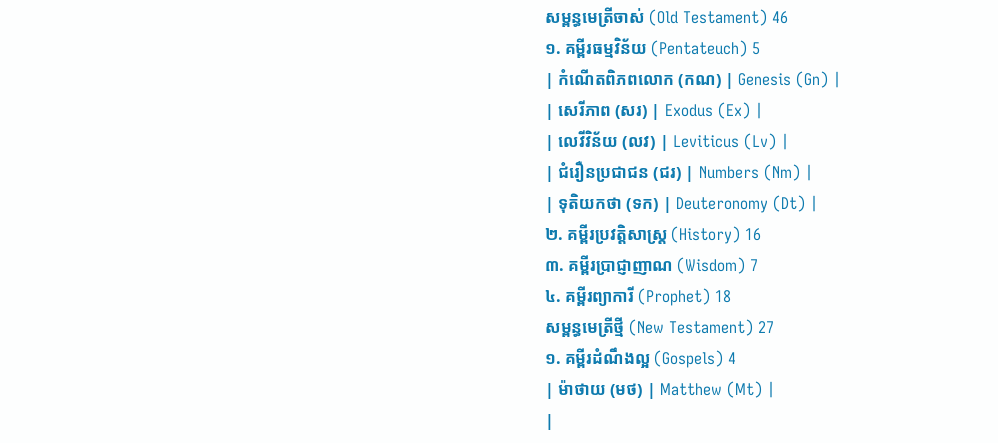សម្ពន្ធមេត្រីចាស់ (Old Testament) 46
១. គម្ពីរធម្មវិន័យ (Pentateuch) 5
| កំណើតពិភពលោក (កណ) | Genesis (Gn) |
| សេរីភាព (សរ) | Exodus (Ex) |
| លេវីវិន័យ (លវ) | Leviticus (Lv) |
| ជំរឿនប្រជាជន (ជរ) | Numbers (Nm) |
| ទុតិយកថា (ទក) | Deuteronomy (Dt) |
២. គម្ពីរប្រវត្តិសាស្រ្ត (History) 16
៣. គម្ពីរប្រាជ្ញាញាណ (Wisdom) 7
៤. គម្ពីរព្យាការី (Prophet) 18
សម្ពន្ធមេត្រីថ្មី (New Testament) 27
១. គម្ពីរដំណឹងល្អ (Gospels) 4
| ម៉ាថាយ (មថ) | Matthew (Mt) |
|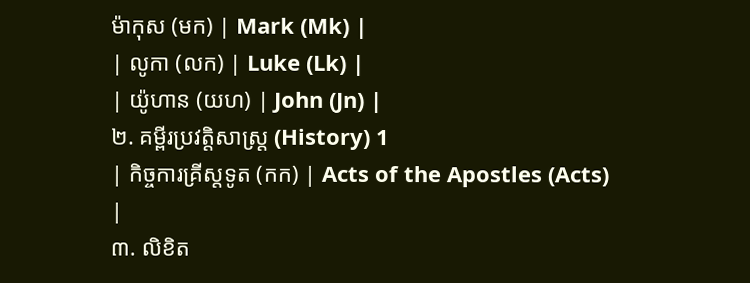ម៉ាកុស (មក) | Mark (Mk) |
| លូកា (លក) | Luke (Lk) |
| យ៉ូហាន (យហ) | John (Jn) |
២. គម្ពីរប្រវត្តិសាស្រ្ត (History) 1
| កិច្ចការគ្រីស្តទូត (កក) | Acts of the Apostles (Acts) |
៣. លិខិត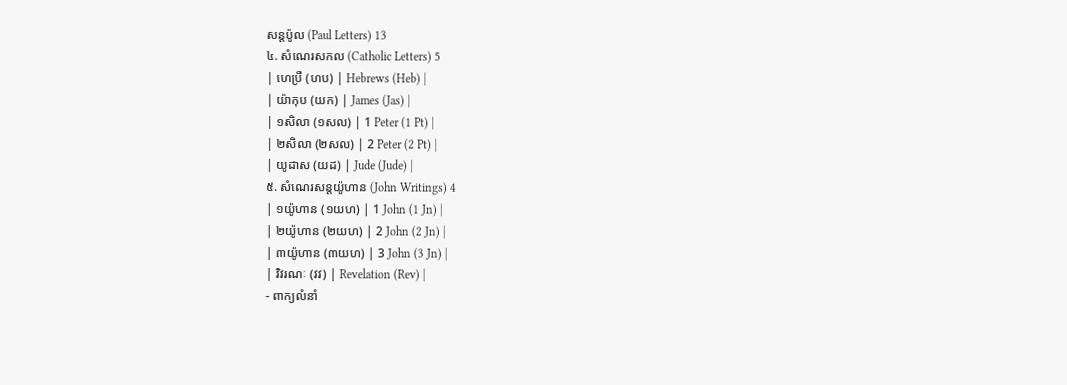សន្តប៉ូល (Paul Letters) 13
៤. សំណេរសកល (Catholic Letters) 5
| ហេប្រឺ (ហប) | Hebrews (Heb) |
| យ៉ាកុប (យក) | James (Jas) |
| ១សិលា (១សល) | 1 Peter (1 Pt) |
| ២សិលា (២សល) | 2 Peter (2 Pt) |
| យូដាស (យដ) | Jude (Jude) |
៥. សំណេរសន្តយ៉ូហាន (John Writings) 4
| ១យ៉ូហាន (១យហ) | 1 John (1 Jn) |
| ២យ៉ូហាន (២យហ) | 2 John (2 Jn) |
| ៣យ៉ូហាន (៣យហ) | 3 John (3 Jn) |
| វិវរណៈ (វវ) | Revelation (Rev) |
- ពាក្យលំនាំ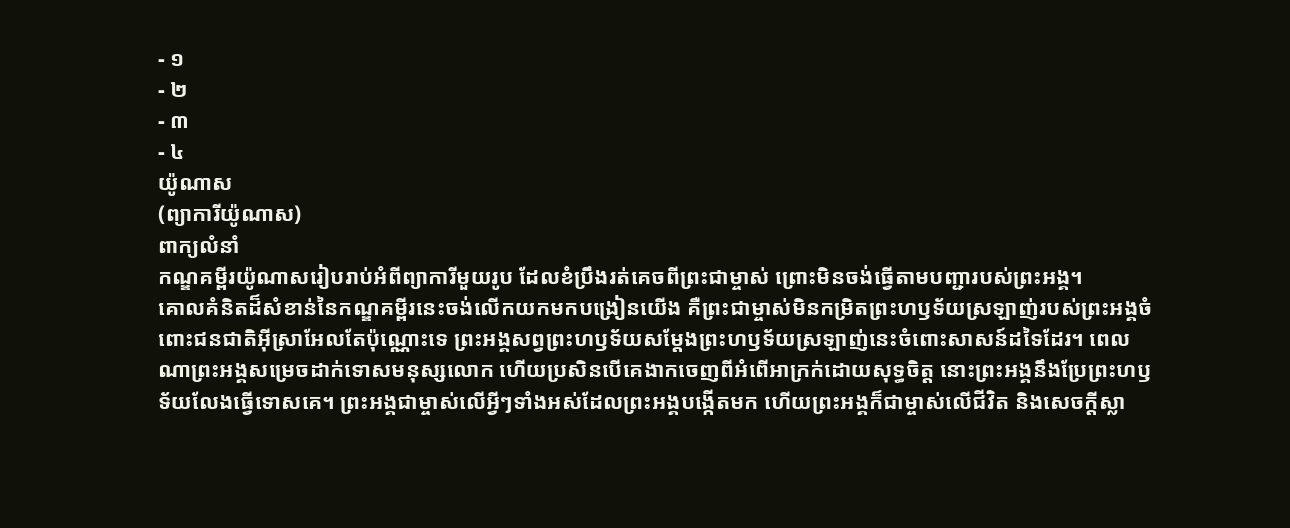- ១
- ២
- ៣
- ៤
យ៉ូណាស
(ព្យាការីយ៉ូណាស)
ពាក្យលំនាំ
កណ្ឌគម្ពីរយ៉ូណាសរៀបរាប់អំពីព្យាការីមួយរូប ដែលខំប្រឹងរត់គេចពីព្រះជាម្ចាស់ ព្រោះមិនចង់ធ្វើតាមបញ្ជារបស់ព្រះអង្គ។
គោលគំនិតដ៏សំខាន់នៃកណ្ឌគម្ពីរនេះចង់លើកយកមកបង្រៀនយើង គឺព្រះជាម្ចាស់មិនកម្រិតព្រះហឫទ័យស្រឡាញ់របស់ព្រះអង្គចំពោះជនជាតិអ៊ីស្រាអែលតែប៉ុណ្ណោះទេ ព្រះអង្គសព្វព្រះហឫទ័យសម្ដែងព្រះហឫទ័យស្រឡាញ់នេះចំពោះសាសន៍ដទៃដែរ។ ពេលណាព្រះអង្គសម្រេចដាក់ទោសមនុស្សលោក ហើយប្រសិនបើគេងាកចេញពីអំពើអាក្រក់ដោយសុទ្ធចិត្ត នោះព្រះអង្គនឹងប្រែព្រះហឫទ័យលែងធ្វើទោសគេ។ ព្រះអង្គជាម្ចាស់លើអ្វីៗទាំងអស់ដែលព្រះអង្គបង្កើតមក ហើយព្រះអង្គក៏ជាម្ចាស់លើជីវិត និងសេចក្ដីស្លា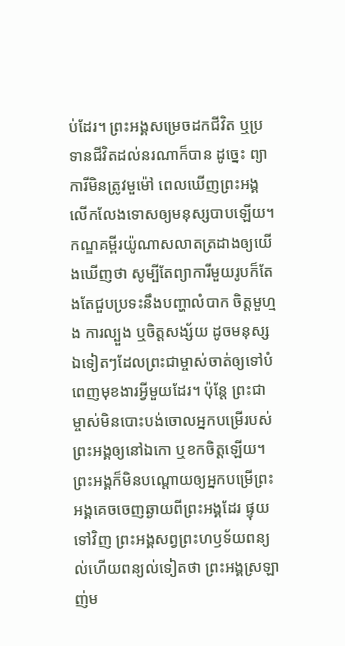ប់ដែរ។ ព្រះអង្គសម្រេចដកជីវិត ឬប្រទានជីវិតដល់នរណាក៏បាន ដូច្នេះ ព្យាការីមិនត្រូវមួម៉ៅ ពេលឃើញព្រះអង្គលើកលែងទោសឲ្យមនុស្សបាបឡើយ។
កណ្ឌគម្ពីរយ៉ូណាសលាតត្រដាងឲ្យយើងឃើញថា សូម្បីតែព្យាការីមួយរូបក៏តែងតែជួបប្រទះនឹងបញ្ហាលំបាក ចិត្តមួហ្មង ការល្បួង ឬចិត្តសង្ស័យ ដូចមនុស្សឯទៀតៗដែលព្រះជាម្ចាស់ចាត់ឲ្យទៅបំពេញមុខងារអ្វីមួយដែរ។ ប៉ុន្តែ ព្រះជាម្ចាស់មិនបោះបង់ចោលអ្នកបម្រើរបស់ព្រះអង្គឲ្យនៅឯកោ ឬខកចិត្តឡើយ។ ព្រះអង្គក៏មិនបណ្តោយឲ្យអ្នកបម្រើព្រះអង្គគេចចេញឆ្ងាយពីព្រះអង្គដែរ ផ្ទុយទៅវិញ ព្រះអង្គសព្វព្រះហឫទ័យពន្យល់ហើយពន្យល់ទៀតថា ព្រះអង្គស្រឡាញ់ម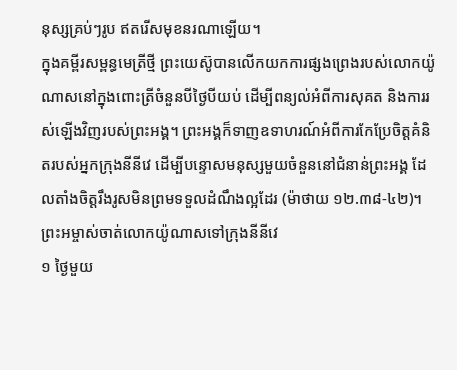នុស្សគ្រប់ៗរូប ឥតរើសមុខនរណាឡើយ។
ក្នុងគម្ពីរសម្ពន្ធមេត្រីថ្មី ព្រះយេស៊ូបានលើកយកការផ្សងព្រេងរបស់លោកយ៉ូណាសនៅក្នុងពោះត្រីចំនួនបីថ្ងៃបីយប់ ដើម្បីពន្យល់អំពីការសុគត និងការរស់ឡើងវិញរបស់ព្រះអង្គ។ ព្រះអង្គក៏ទាញឧទាហរណ៍អំពីការកែប្រែចិត្តគំនិតរបស់អ្នកក្រុងនីនីវេ ដើម្បីបន្ទោសមនុស្សមួយចំនួននៅជំនាន់ព្រះអង្គ ដែលតាំងចិត្តរឹងរូសមិនព្រមទទួលដំណឹងល្អដែរ (ម៉ាថាយ ១២.៣៨-៤២)។
ព្រះអម្ចាស់ចាត់លោកយ៉ូណាសទៅក្រុងនីនីវេ
១ ថ្ងៃមួយ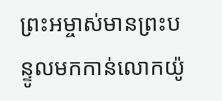ព្រះអម្ចាស់មានព្រះបន្ទូលមកកាន់លោកយ៉ូ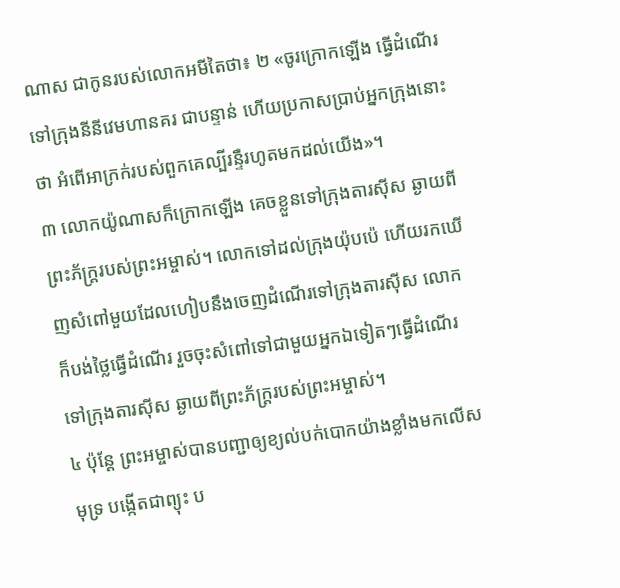ណាស ជាកូនរបស់លោកអមីតៃថា៖ ២ «ចូរក្រោកឡើង ធ្វើដំណើរទៅក្រុងនីនីវេមហានគរ ជាបន្ទាន់ ហើយប្រកាសប្រាប់អ្នកក្រុងនោះថា អំពើអាក្រក់របស់ពួកគេល្បីរន្ទឺរហូតមកដល់យើង»។
៣ លោកយ៉ូណាសក៏ក្រោកឡើង គេចខ្លួនទៅក្រុងតារស៊ីស ឆ្ងាយពីព្រះភ័ក្ត្ររបស់ព្រះអម្ចាស់។ លោកទៅដល់ក្រុងយ៉ុបប៉េ ហើយរកឃើញសំពៅមួយដែលហៀបនឹងចេញដំណើរទៅក្រុងតារស៊ីស លោកក៏បង់ថ្លៃធ្វើដំណើរ រួចចុះសំពៅទៅជាមួយអ្នកឯទៀតៗធ្វើដំណើរទៅក្រុងតារស៊ីស ឆ្ងាយពីព្រះភ័ក្ត្ររបស់ព្រះអម្ចាស់។
៤ ប៉ុន្តែ ព្រះអម្ចាស់បានបញ្ជាឲ្យខ្យល់បក់បោកយ៉ាងខ្លាំងមកលើសមុទ្រ បង្កើតជាព្យុះ ប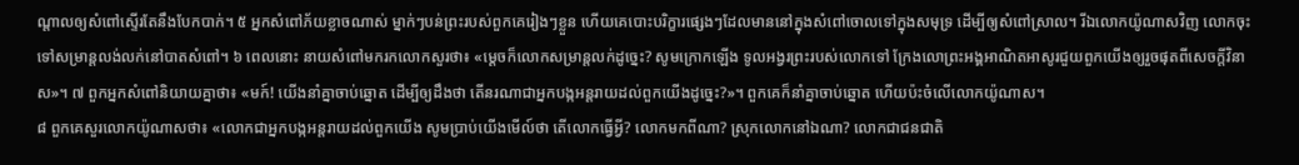ណ្ដាលឲ្យសំពៅស្ទើរតែនឹងបែកបាក់។ ៥ អ្នកសំពៅភ័យខ្លាចណាស់ ម្នាក់ៗបន់ព្រះរបស់ពួកគេរៀងៗខ្លួន ហើយគេបោះបរិក្ខារផ្សេងៗដែលមាននៅក្នុងសំពៅចោលទៅក្នុងសមុទ្រ ដើម្បីឲ្យសំពៅស្រាល។ រីឯលោកយ៉ូណាសវិញ លោកចុះទៅសម្រាន្ដលង់លក់នៅបាតសំពៅ។ ៦ ពេលនោះ នាយសំពៅមករកលោកសួរថា៖ «ម្ដេចក៏លោកសម្រាន្ដលក់ដូច្នេះ? សូមក្រោកឡើង ទូលអង្វរព្រះរបស់លោកទៅ ក្រែងលោព្រះអង្គអាណិតអាសូរជួយពួកយើងឲ្យរួចផុតពីសេចក្ដីវិនាស»។ ៧ ពួកអ្នកសំពៅនិយាយគ្នាថា៖ «មក៍! យើងនាំគ្នាចាប់ឆ្នោត ដើម្បីឲ្យដឹងថា តើនរណាជាអ្នកបង្កអន្តរាយដល់ពួកយើងដូច្នេះ?»។ ពួកគេក៏នាំគ្នាចាប់ឆ្នោត ហើយប៉ះចំលើលោកយ៉ូណាស។
៨ ពួកគេសួរលោកយ៉ូណាសថា៖ «លោកជាអ្នកបង្កអន្តរាយដល់ពួកយើង សូមប្រាប់យើងមើល៍ថា តើលោកធ្វើអ្វី? លោកមកពីណា? ស្រុកលោកនៅឯណា? លោកជាជនជាតិ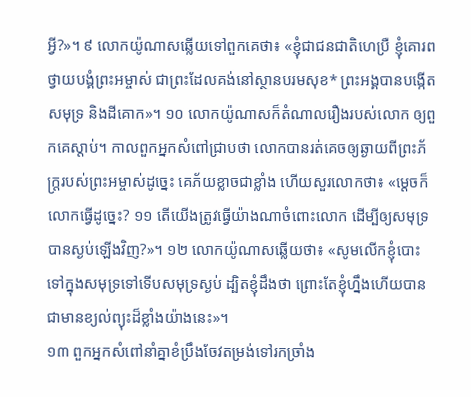អ្វី?»។ ៩ លោកយ៉ូណាសឆ្លើយទៅពួកគេថា៖ «ខ្ញុំជាជនជាតិហេប្រឺ ខ្ញុំគោរពថ្វាយបង្គំព្រះអម្ចាស់ ជាព្រះដែលគង់នៅស្ថានបរមសុខ* ព្រះអង្គបានបង្កើតសមុទ្រ និងដីគោក»។ ១០ លោកយ៉ូណាសក៏តំណាលរឿងរបស់លោក ឲ្យពួកគេស្ដាប់។ កាលពួកអ្នកសំពៅជ្រាបថា លោកបានរត់គេចឲ្យឆ្ងាយពីព្រះភ័ក្ត្ររបស់ព្រះអម្ចាស់ដូច្នេះ គេភ័យខ្លាចជាខ្លាំង ហើយសួរលោកថា៖ «ម្ដេចក៏លោកធ្វើដូច្នេះ? ១១ តើយើងត្រូវធ្វើយ៉ាងណាចំពោះលោក ដើម្បីឲ្យសមុទ្របានស្ងប់ឡើងវិញ?»។ ១២ លោកយ៉ូណាសឆ្លើយថា៖ «សូមលើកខ្ញុំបោះទៅក្នុងសមុទ្រទៅទើបសមុទ្រស្ងប់ ដ្បិតខ្ញុំដឹងថា ព្រោះតែខ្ញុំហ្នឹងហើយបានជាមានខ្យល់ព្យុះដ៏ខ្លាំងយ៉ាងនេះ»។
១៣ ពួកអ្នកសំពៅនាំគ្នាខំប្រឹងចែវតម្រង់ទៅរកច្រាំង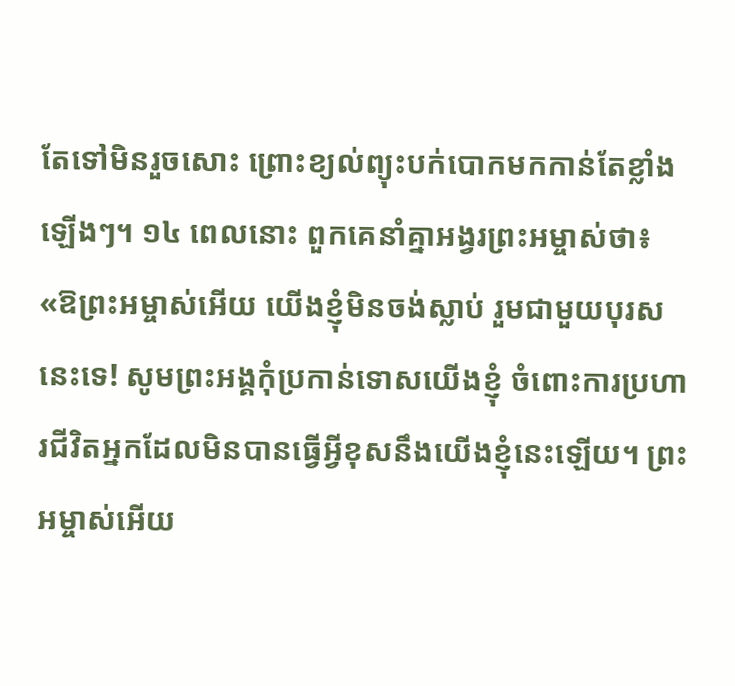តែទៅមិនរួចសោះ ព្រោះខ្យល់ព្យុះបក់បោកមកកាន់តែខ្លាំងឡើងៗ។ ១៤ ពេលនោះ ពួកគេនាំគ្នាអង្វរព្រះអម្ចាស់ថា៖ «ឱព្រះអម្ចាស់អើយ យើងខ្ញុំមិនចង់ស្លាប់ រួមជាមួយបុរសនេះទេ! សូមព្រះអង្គកុំប្រកាន់ទោសយើងខ្ញុំ ចំពោះការប្រហារជីវិតអ្នកដែលមិនបានធ្វើអ្វីខុសនឹងយើងខ្ញុំនេះឡើយ។ ព្រះអម្ចាស់អើយ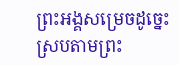ព្រះអង្គសម្រេចដូច្នេះ ស្របតាមព្រះ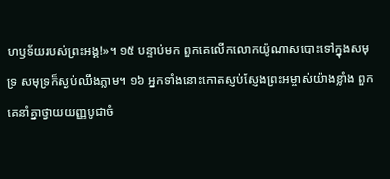ហឫទ័យរបស់ព្រះអង្គ!»។ ១៥ បន្ទាប់មក ពួកគេលើកលោកយ៉ូណាសបោះទៅក្នុងសមុទ្រ សមុទ្រក៏ស្ងប់ឈឹងភ្លាម។ ១៦ អ្នកទាំងនោះកោតស្ញប់ស្ញែងព្រះអម្ចាស់យ៉ាងខ្លាំង ពួកគេនាំគ្នាថ្វាយយញ្ញបូជាចំ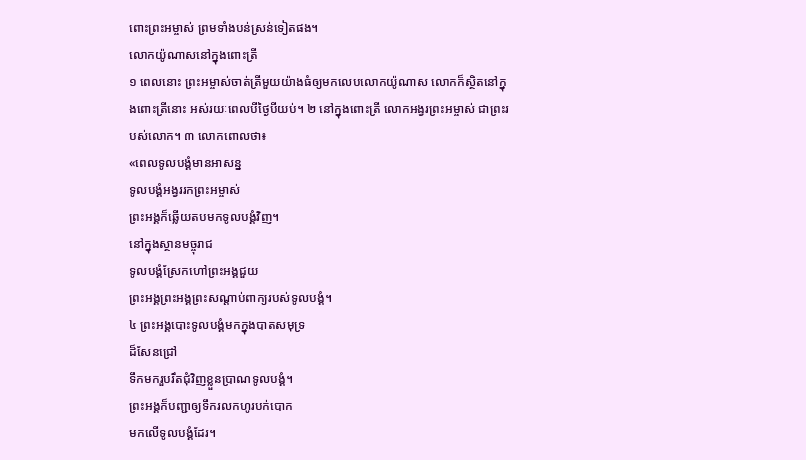ពោះព្រះអម្ចាស់ ព្រមទាំងបន់ស្រន់ទៀតផង។
លោកយ៉ូណាសនៅក្នុងពោះត្រី
១ ពេលនោះ ព្រះអម្ចាស់ចាត់ត្រីមួយយ៉ាងធំឲ្យមកលេបលោកយ៉ូណាស លោកក៏ស្ថិតនៅក្នុងពោះត្រីនោះ អស់រយៈពេលបីថ្ងៃបីយប់។ ២ នៅក្នុងពោះត្រី លោកអង្វរព្រះអម្ចាស់ ជាព្រះរបស់លោក។ ៣ លោកពោលថា៖
«ពេលទូលបង្គំមានអាសន្ន
ទូលបង្គំអង្វររកព្រះអម្ចាស់
ព្រះអង្គក៏ឆ្លើយតបមកទូលបង្គំវិញ។
នៅក្នុងស្ថានមច្ចុរាជ
ទូលបង្គំស្រែកហៅព្រះអង្គជួយ
ព្រះអង្គព្រះអង្គព្រះសណ្ដាប់ពាក្យរបស់ទូលបង្គំ។
៤ ព្រះអង្គបោះទូលបង្គំមកក្នុងបាតសមុទ្រ
ដ៏សែនជ្រៅ
ទឹកមករួបរឹតជុំវិញខ្លួនប្រាណទូលបង្គំ។
ព្រះអង្គក៏បញ្ជាឲ្យទឹករលកហូរបក់បោក
មកលើទូលបង្គំដែរ។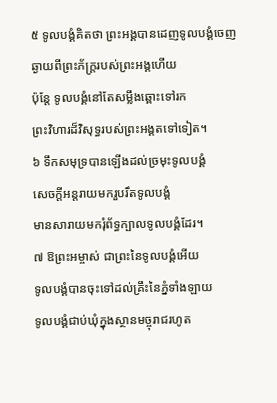៥ ទូលបង្គំគិតថា ព្រះអង្គបានដេញទូលបង្គំចេញ
ឆ្ងាយពីព្រះភ័ក្ត្ររបស់ព្រះអង្គហើយ
ប៉ុន្តែ ទូលបង្គំនៅតែសម្លឹងឆ្ពោះទៅរក
ព្រះវិហារដ៏វិសុទ្ធរបស់ព្រះអង្គតទៅទៀត។
៦ ទឹកសមុទ្របានឡើងដល់ច្រមុះទូលបង្គំ
សេចក្ដីអន្តរាយមករួបរឹតទូលបង្គំ
មានសារាយមករុំព័ទ្ធក្បាលទូលបង្គំដែរ។
៧ ឱព្រះអម្ចាស់ ជាព្រះនៃទូលបង្គំអើយ
ទូលបង្គំបានចុះទៅដល់គ្រឹះនៃភ្នំទាំងឡាយ
ទូលបង្គំជាប់ឃុំក្នុងស្ថានមច្ចុរាជរហូត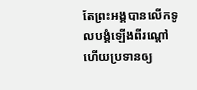តែព្រះអង្គបានលើកទូលបង្គំឡើងពីរណ្ដៅ
ហើយប្រទានឲ្យ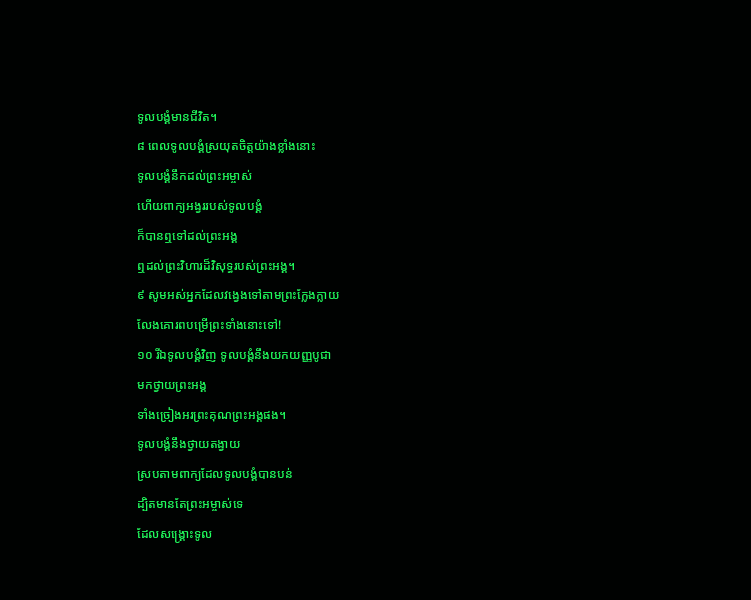ទូលបង្គំមានជីវិត។
៨ ពេលទូលបង្គំស្រយុតចិត្តយ៉ាងខ្លាំងនោះ
ទូលបង្គំនឹកដល់ព្រះអម្ចាស់
ហើយពាក្យអង្វររបស់ទូលបង្គំ
ក៏បានឮទៅដល់ព្រះអង្គ
ឮដល់ព្រះវិហារដ៏វិសុទ្ធរបស់ព្រះអង្គ។
៩ សូមអស់អ្នកដែលវង្វេងទៅតាមព្រះក្លែងក្លាយ
លែងគោរពបម្រើព្រះទាំងនោះទៅ!
១០ រីឯទូលបង្គំវិញ ទូលបង្គំនឹងយកយញ្ញបូជា
មកថ្វាយព្រះអង្គ
ទាំងច្រៀងអរព្រះគុណព្រះអង្គផង។
ទូលបង្គំនឹងថ្វាយតង្វាយ
ស្របតាមពាក្យដែលទូលបង្គំបានបន់
ដ្បិតមានតែព្រះអម្ចាស់ទេ
ដែលសង្គ្រោះទូល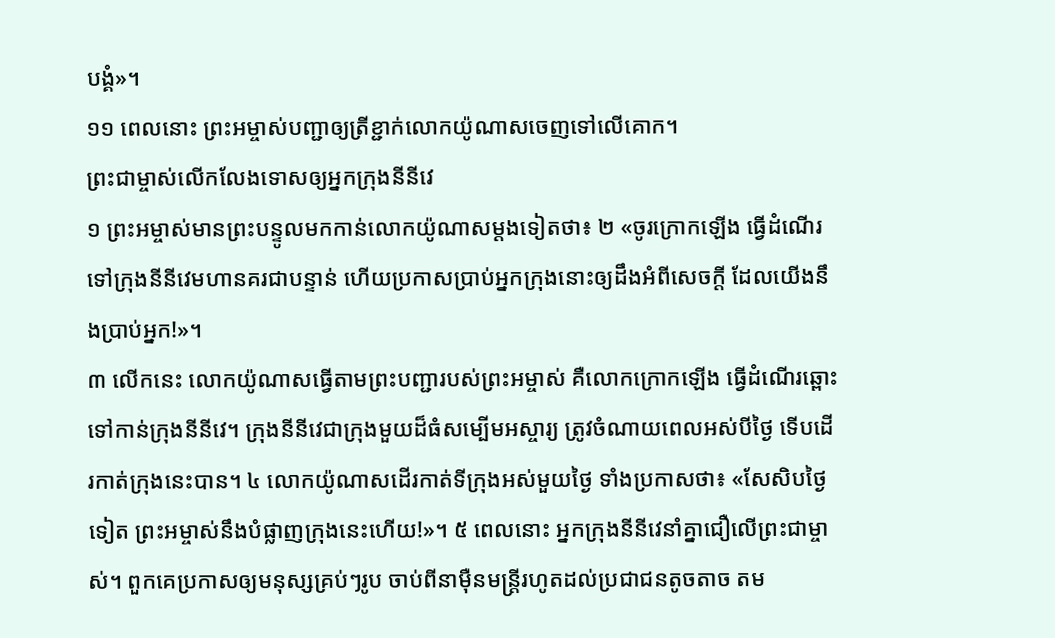បង្គំ»។
១១ ពេលនោះ ព្រះអម្ចាស់បញ្ជាឲ្យត្រីខ្ជាក់លោកយ៉ូណាសចេញទៅលើគោក។
ព្រះជាម្ចាស់លើកលែងទោសឲ្យអ្នកក្រុងនីនីវេ
១ ព្រះអម្ចាស់មានព្រះបន្ទូលមកកាន់លោកយ៉ូណាសម្ដងទៀតថា៖ ២ «ចូរក្រោកឡើង ធ្វើដំណើរទៅក្រុងនីនីវេមហានគរជាបន្ទាន់ ហើយប្រកាសប្រាប់អ្នកក្រុងនោះឲ្យដឹងអំពីសេចក្ដី ដែលយើងនឹងប្រាប់អ្នក!»។
៣ លើកនេះ លោកយ៉ូណាសធ្វើតាមព្រះបញ្ជារបស់ព្រះអម្ចាស់ គឺលោកក្រោកឡើង ធ្វើដំណើរឆ្ពោះទៅកាន់ក្រុងនីនីវេ។ ក្រុងនីនីវេជាក្រុងមួយដ៏ធំសម្បើមអស្ចារ្យ ត្រូវចំណាយពេលអស់បីថ្ងៃ ទើបដើរកាត់ក្រុងនេះបាន។ ៤ លោកយ៉ូណាសដើរកាត់ទីក្រុងអស់មួយថ្ងៃ ទាំងប្រកាសថា៖ «សែសិបថ្ងៃទៀត ព្រះអម្ចាស់នឹងបំផ្លាញក្រុងនេះហើយ!»។ ៥ ពេលនោះ អ្នកក្រុងនីនីវេនាំគ្នាជឿលើព្រះជាម្ចាស់។ ពួកគេប្រកាសឲ្យមនុស្សគ្រប់ៗរូប ចាប់ពីនាម៉ឺនមន្ត្រីរហូតដល់ប្រជាជនតូចតាច តម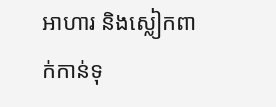អាហារ និងស្លៀកពាក់កាន់ទុ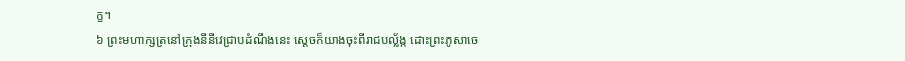ក្ខ។
៦ ព្រះមហាក្សត្រនៅក្រុងនីនីវេជ្រាបដំណឹងនេះ ស្តេចក៏យាងចុះពីរាជបល្ល័ង្ក ដោះព្រះភូសាចេ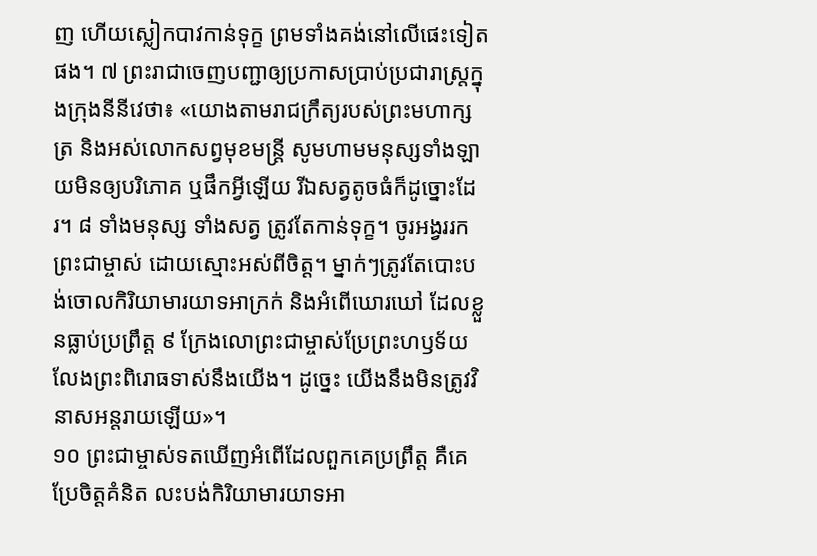ញ ហើយស្លៀកបាវកាន់ទុក្ខ ព្រមទាំងគង់នៅលើផេះទៀតផង។ ៧ ព្រះរាជាចេញបញ្ជាឲ្យប្រកាសប្រាប់ប្រជារាស្ដ្រក្នុងក្រុងនីនីវេថា៖ «យោងតាមរាជក្រឹត្យរបស់ព្រះមហាក្សត្រ និងអស់លោកសព្វមុខមន្ត្រី សូមហាមមនុស្សទាំងឡាយមិនឲ្យបរិភោគ ឬផឹកអ្វីឡើយ រីឯសត្វតូចធំក៏ដូច្នោះដែរ។ ៨ ទាំងមនុស្ស ទាំងសត្វ ត្រូវតែកាន់ទុក្ខ។ ចូរអង្វររកព្រះជាម្ចាស់ ដោយស្មោះអស់ពីចិត្ត។ ម្នាក់ៗត្រូវតែបោះបង់ចោលកិរិយាមារយាទអាក្រក់ និងអំពើឃោរឃៅ ដែលខ្លួនធ្លាប់ប្រព្រឹត្ត ៩ ក្រែងលោព្រះជាម្ចាស់ប្រែព្រះហឫទ័យលែងព្រះពិរោធទាស់នឹងយើង។ ដូច្នេះ យើងនឹងមិនត្រូវវិនាសអន្តរាយឡើយ»។
១០ ព្រះជាម្ចាស់ទតឃើញអំពើដែលពួកគេប្រព្រឹត្ត គឺគេប្រែចិត្តគំនិត លះបង់កិរិយាមារយាទអា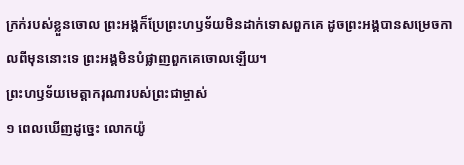ក្រក់របស់ខ្លួនចោល ព្រះអង្គក៏ប្រែព្រះហឫទ័យមិនដាក់ទោសពួកគេ ដូចព្រះអង្គបានសម្រេចកាលពីមុននោះទេ ព្រះអង្គមិនបំផ្លាញពួកគេចោលឡើយ។
ព្រះហឫទ័យមេត្តាករុណារបស់ព្រះជាម្ចាស់
១ ពេលឃើញដូច្នេះ លោកយ៉ូ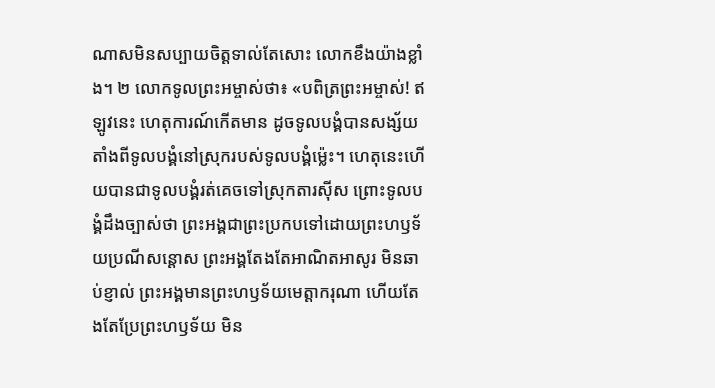ណាសមិនសប្បាយចិត្តទាល់តែសោះ លោកខឹងយ៉ាងខ្លាំង។ ២ លោកទូលព្រះអម្ចាស់ថា៖ «បពិត្រព្រះអម្ចាស់! ឥឡូវនេះ ហេតុការណ៍កើតមាន ដូចទូលបង្គំបានសង្ស័យ តាំងពីទូលបង្គំនៅស្រុករបស់ទូលបង្គំម៉្លេះ។ ហេតុនេះហើយបានជាទូលបង្គំរត់គេចទៅស្រុកតារស៊ីស ព្រោះទូលបង្គំដឹងច្បាស់ថា ព្រះអង្គជាព្រះប្រកបទៅដោយព្រះហឫទ័យប្រណីសន្ដោស ព្រះអង្គតែងតែអាណិតអាសូរ មិនឆាប់ខ្ញាល់ ព្រះអង្គមានព្រះហឫទ័យមេត្តាករុណា ហើយតែងតែប្រែព្រះហឫទ័យ មិន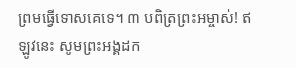ព្រមធ្វើទោសគេទេ។ ៣ បពិត្រព្រះអម្ចាស់! ឥឡូវនេះ សូមព្រះអង្គដក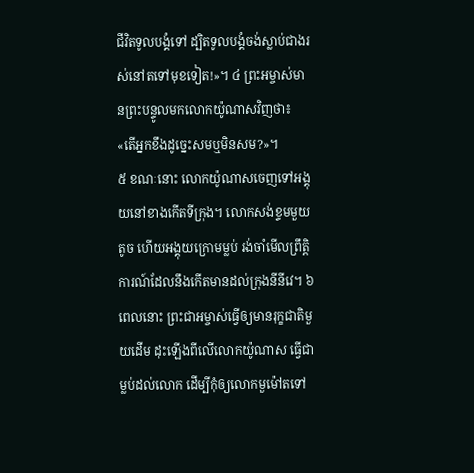ជីវិតទូលបង្គំទៅ ដ្បិតទូលបង្គំចង់ស្លាប់ជាងរស់នៅតទៅមុខទៀត!»។ ៤ ព្រះអម្ចាស់មានព្រះបន្ទូលមកលោកយ៉ូណាសវិញថា៖ «តើអ្នកខឹងដូច្នេះសមឬមិនសម?»។
៥ ខណៈនោះ លោកយ៉ូណាសចេញទៅអង្គុយនៅខាងកើតទីក្រុង។ លោកសង់ខ្ទមមួយតូច ហើយអង្គុយក្រោមម្លប់ រង់ចាំមើលព្រឹត្តិការណ៍ដែលនឹងកើតមានដល់ក្រុងនីនីវេ។ ៦ ពេលនោះ ព្រះជាអម្ចាស់ធ្វើឲ្យមានរុក្ខជាតិមួយដើម ដុះឡើងពីលើលោកយ៉ូណាស ធ្វើជាម្លប់ដល់លោក ដើម្បីកុំឲ្យលោកមួម៉ៅតទៅ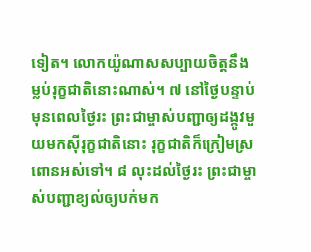ទៀត។ លោកយ៉ូណាសសប្បាយចិត្តនឹងម្លប់រុក្ខជាតិនោះណាស់។ ៧ នៅថ្ងៃបន្ទាប់ មុនពេលថ្ងៃរះ ព្រះជាម្ចាស់បញ្ជាឲ្យដង្កូវមួយមកស៊ីរុក្ខជាតិនោះ រុក្ខជាតិក៏ក្រៀមស្រពោនអស់ទៅ។ ៨ លុះដល់ថ្ងៃរះ ព្រះជាម្ចាស់បញ្ជាខ្យល់ឲ្យបក់មក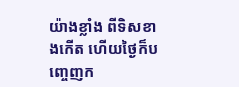យ៉ាងខ្លាំង ពីទិសខាងកើត ហើយថ្ងៃក៏បញ្ចេញក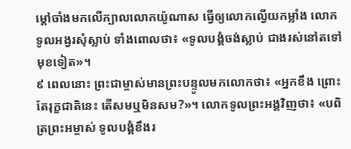ម្ដៅចាំងមកលើក្បាលលោកយ៉ូណាស ធ្វើឲ្យលោកល្វើយកម្លាំង លោកទូលអង្វរសុំស្លាប់ ទាំងពោលថា៖ «ទូលបង្គំចង់ស្លាប់ ជាងរស់នៅតទៅមុខទៀត»។
៩ ពេលនោះ ព្រះជាម្ចាស់មានព្រះបន្ទូលមកលោកថា៖ «អ្នកខឹង ព្រោះតែរុក្ខជាតិនេះ តើសមឬមិនសម?»។ លោកទូលព្រះអង្គវិញថា៖ «បពិត្រព្រះអម្ចាស់ ទូលបង្គំខឹងរ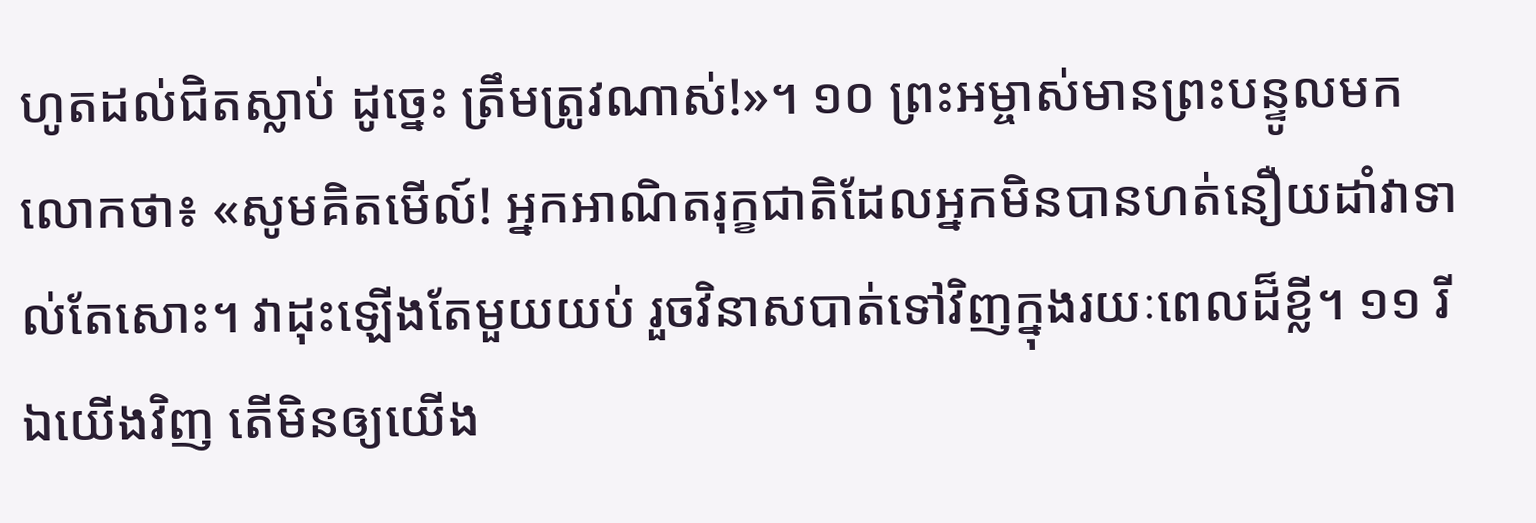ហូតដល់ជិតស្លាប់ ដូច្នេះ ត្រឹមត្រូវណាស់!»។ ១០ ព្រះអម្ចាស់មានព្រះបន្ទូលមកលោកថា៖ «សូមគិតមើល៍! អ្នកអាណិតរុក្ខជាតិដែលអ្នកមិនបានហត់នឿយដាំវាទាល់តែសោះ។ វាដុះឡើងតែមួយយប់ រួចវិនាសបាត់ទៅវិញក្នុងរយៈពេលដ៏ខ្លី។ ១១ រីឯយើងវិញ តើមិនឲ្យយើង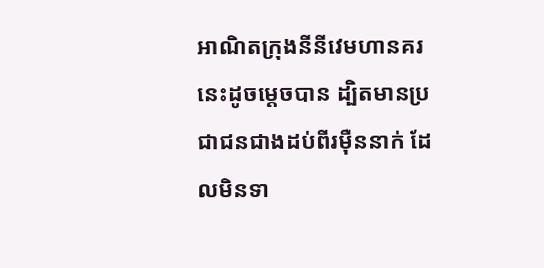អាណិតក្រុងនីនីវេមហានគរនេះដូចម្ដេចបាន ដ្បិតមានប្រជាជនជាងដប់ពីរម៉ឺននាក់ ដែលមិនទា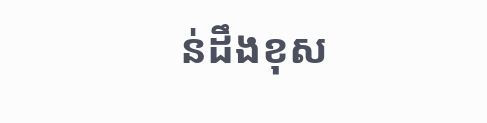ន់ដឹងខុស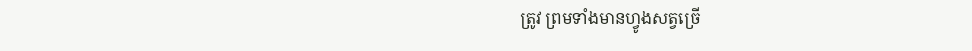ត្រូវ ព្រមទាំងមានហ្វូងសត្វច្រើ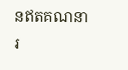នឥតគណនារ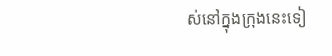ស់នៅក្នុងក្រុងនេះទៀ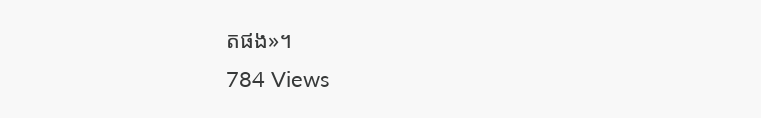តផង»។
784 Views